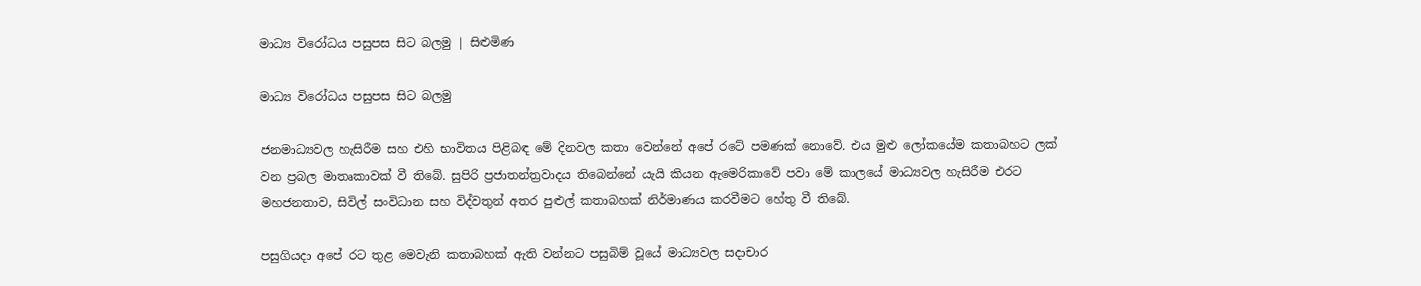මාධ්‍ය විරෝධය පසුපස සිට බලමු | සිළුමිණ

මාධ්‍ය විරෝධය පසුපස සිට බලමු

ජනමාධ්‍යවල හැසිරීම සහ එහි භාවිතය පිළිබඳ මේ දිනවල කතා වෙන්නේ අපේ රටේ පමණක් නොවේ. එය මුළු ලෝකයේම කතාබහට ලක් වන ප්‍රබල මාතෘකාවක් වී තිබේ. සුපිරි ප්‍රජාතන්ත්‍රවාදය තිබෙන්නේ යැයි කියන ඇමෙරිකාවේ පවා මේ කාලයේ මාධ්‍යවල හැසිරීම එරට මහජනතාව, සිවිල් සංවිධාන සහ විද්වතුන් අතර පුළුල් කතාබහක් නිර්මාණය කරවීමට හේතු වී තිබේ.

පසුගියදා අපේ රට තුළ මෙවැනි කතාබහක් ඇති වන්නට පසුබිම් වූයේ මාධ්‍යවල සදාචාර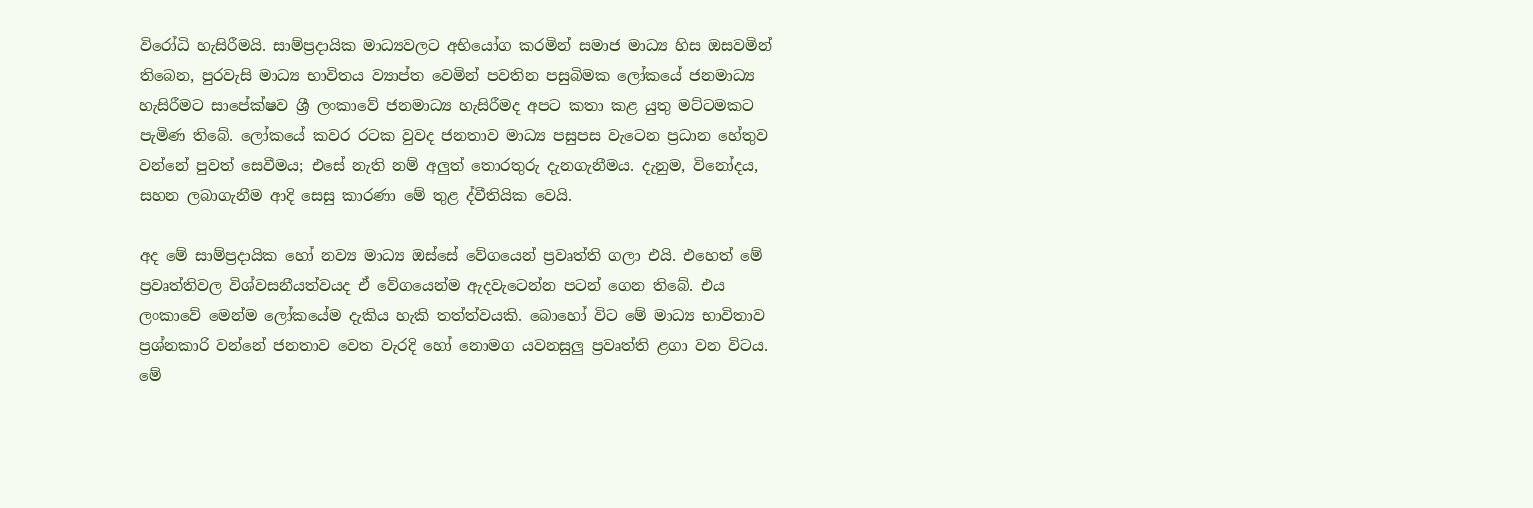විරෝධි හැසිරීමයි. සාම්ප්‍රදායික මාධ්‍යවලට අභියෝග කරමින් සමාජ මාධ්‍ය හිස ඔසවමින් තිබෙන, පුරවැසි මාධ්‍ය භාවිතය ව්‍යාප්ත වෙමින් පවතින පසුබිමක ලෝකයේ ජනමාධ්‍ය හැසිරීමට සාපේක්ෂව ශ්‍රී ලංකාවේ ජනමාධ්‍ය හැසිරීමද අපට කතා කළ යුතු මට්ටමකට පැමිණ තිබේ. ලෝකයේ කවර රටක වුවද ජනතාව මාධ්‍ය පසුපස වැටෙන ප්‍රධාන හේතුව වන්නේ පුවත් සෙවීමය; එසේ නැති නම් අලුත් තොරතුරු දැනගැනීමය. දැනුම, විනෝදය, සහන ලබාගැනීම ආදි සෙසු කාරණා මේ තුළ ද්වීතියික වෙයි.

අද මේ සාම්ප්‍රදායික හෝ නව්‍ය මාධ්‍ය ඔස්සේ වේගයෙන් ප්‍රවෘත්ති ගලා එයි. එහෙත් මේ ප්‍රවෘත්තිවල විශ්වසනීයත්වයද ඒ වේගයෙන්ම ඇදවැටෙන්න පටන් ගෙන තිබේ. එය ලංකාවේ මෙන්ම ලෝකයේම දැකිය හැකි තත්ත්වයකි. බොහෝ විට මේ මාධ්‍ය භාවිතාව ප්‍රශ්නකාරි වන්නේ ජනතාව වෙත වැරදි හෝ නොමග යවනසුලු ප්‍රවෘත්ති ළගා වන විටය. මේ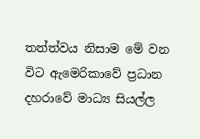තත්ත්වය නිසාම මේ වන විට ඇමෙරිකාවේ ප්‍රධාන දහරාවේ මාධ්‍ය සියල්ල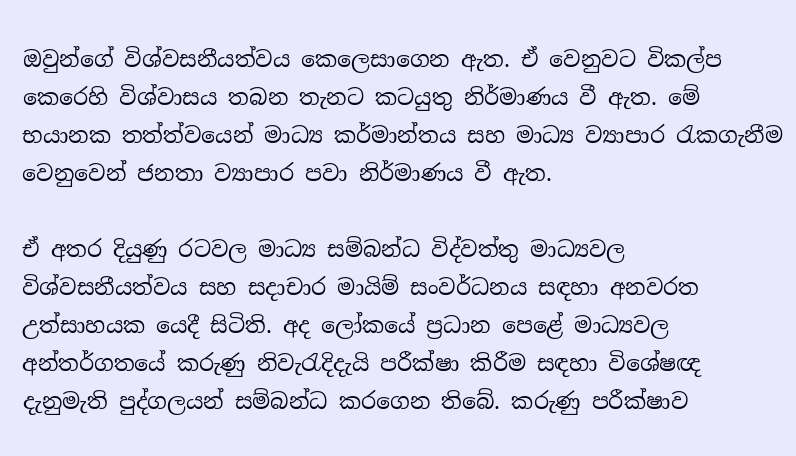ඔවුන්ගේ විශ්වසනීයත්වය කෙලෙසාගෙන ඇත. ඒ වෙනුවට විකල්ප කෙරෙහි විශ්වාසය තබන තැනට කටයුතු නිර්මාණය වී ඇත. මේ භයානක තත්ත්වයෙන් මාධ්‍ය කර්මාන්තය සහ මාධ්‍ය ව්‍යාපාර රැකගැනීම වෙනුවෙන් ජනතා ව්‍යාපාර පවා නිර්මාණය වී ඇත.

ඒ අතර දියුණු රටවල මාධ්‍ය සම්බන්ධ විද්වත්තු මාධ්‍යවල විශ්වසනීයත්වය සහ සදාචාර මායිම් සංවර්ධනය සඳහා අනවරත උත්සාහයක යෙදී සිටිති. අද ලෝකයේ ප්‍රධාන පෙළේ මාධ්‍යවල අන්තර්ගතයේ කරුණු නිවැරැදිදැයි පරීක්ෂා කිරීම සඳහා විශේෂඥ දැනුමැති පුද්ගලයන් සම්බන්ධ කරගෙන තිබේ. කරුණු පරීක්ෂාව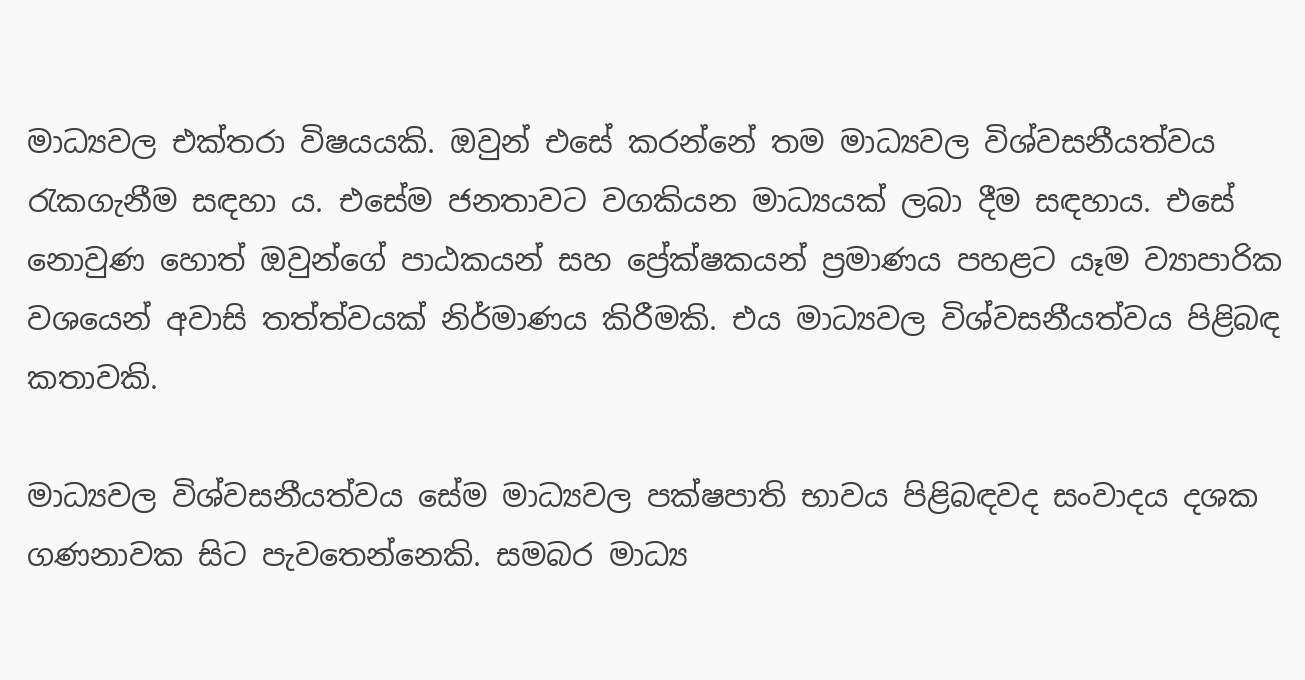මාධ්‍යවල එක්තරා විෂයයකි. ඔවුන් එසේ කරන්නේ තම මාධ්‍යවල විශ්වසනීයත්වය රැකගැනීම සඳහා ය. එසේම ජනතාවට වගකියන මාධ්‍යයක් ලබා දීම සඳහාය. එසේ නොවුණ හොත් ඔවුන්ගේ පාඨකයන් සහ ප්‍රේක්ෂකයන් ප්‍රමාණය පහළට යෑම ව්‍යාපාරික වශයෙන් අවාසි තත්ත්වයක් නිර්මාණය කිරීමකි. එය මාධ්‍යවල විශ්වසනීයත්වය පිළිබඳ කතාවකි.

මාධ්‍යවල විශ්වසනීයත්වය සේම මාධ්‍යවල පක්ෂපාති භාවය පිළිබඳවද සංවාදය දශක ගණනාවක සිට පැවතෙන්නෙකි. සමබර මාධ්‍ය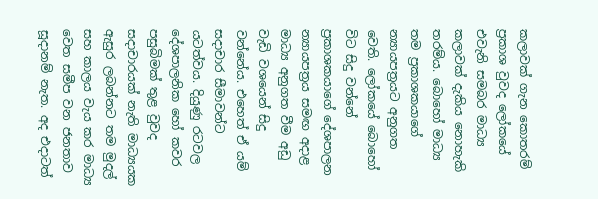කලාවක් ගැන කොතරම් ප්‍රකාශ වුවද ලෝකයේ එවැනි සමබර මාධ්‍ය කලාවක් දැකිය නොහැකි තරම්ය. බොහෝ මාධ්‍ය තම ප්‍රකාශකයාගේ න්‍යායපත්‍රයට අනුගත වෙති. ලෝකයේ බොහෝ විට සිදු වන්නේ ප්‍රකාශකයාගේ දේශපාලන න්‍යායපත්‍රය සමඟ අදාළ මාධ්‍ය අනුගත වීම අඩු වැඩි වශයෙන් සිදු වන්නේය. එහෙත් ඒ යම් සදාචාර සීමාවන්ට යටත්වය. දියුණු රටවල දේශපාලනික හෝ කවර පසුබිමක් තුළ වුවද සදාචාරයක් නැති මාධ්‍යයක ඇසුර ලබන්නට තම මුදල් සහ කාලය වැය කර මාධ්‍ය වෙත සමීප වන ජනතාව සූදානම් නැත. අද එදාටත්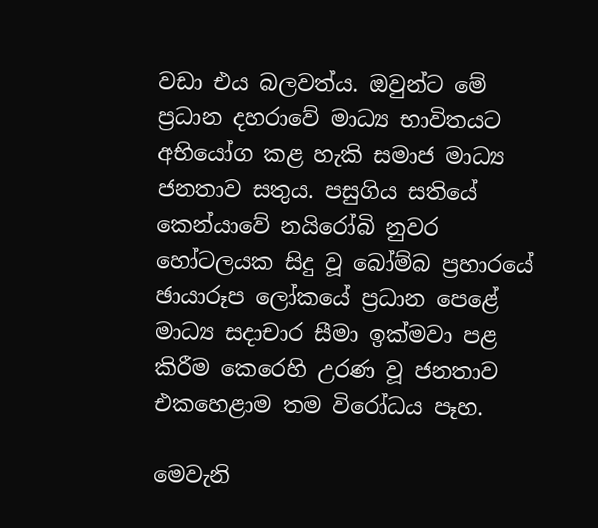වඩා එය බලවත්ය. ඔවුන්ට මේ ප්‍රධාන දහරාවේ මාධ්‍ය භාවිතයට අභියෝග කළ හැකි සමාජ මාධ්‍ය ජනතාව සතුය. පසුගිය සතියේ කෙන්යාවේ නයිරෝබි නුවර හෝටලයක සිදු වූ බෝම්බ ප්‍රහාරයේ ඡායාරූප ලෝකයේ ප්‍රධාන පෙළේ මාධ්‍ය සදාචාර සීමා ඉක්මවා පළ කිරීම කෙරෙහි උරණ වූ ජනතාව එකහෙළාම තම විරෝධය පෑහ.

මෙවැනි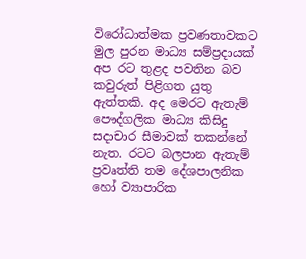විරෝධාත්මක ප්‍රවණතාවකට මුල පුරන මාධ්‍ය සම්ප්‍රදායක් අප රට තුළද පවතින බව කවුරුත් පිළිගත යුතු ඇත්තකි. අද මෙරට ඇතැම් පෞද්ගලික මාධ්‍ය කිසිදු සදාචාර සීමාවක් තකන්නේ නැත. රටට බලපාන ඇතැම් ප්‍රවෘත්ති තම දේශපාලනික හෝ ව්‍යාපාරික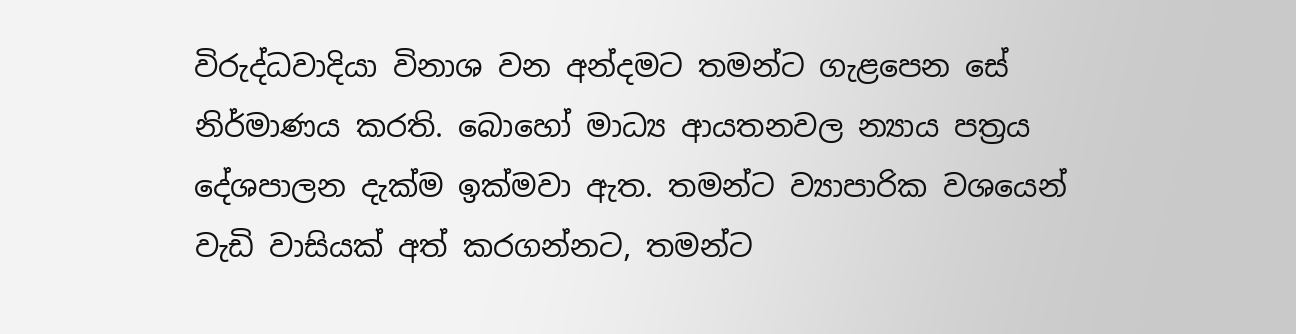විරුද්ධවාදියා විනාශ වන අන්දමට තමන්ට ගැළපෙන සේ නිර්මාණය කරති. බොහෝ මාධ්‍ය ආයතනවල න්‍යාය පත්‍රය දේශපාලන දැක්ම ඉක්මවා ඇත. තමන්ට ව්‍යාපාරික වශයෙන් වැඩි වාසියක් අත් කරගන්නට, තමන්ට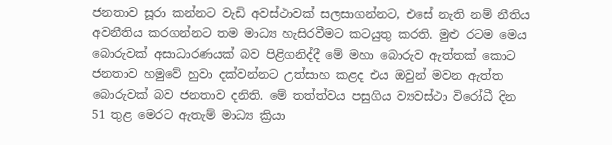ජනතාව සූරා කන්නට වැඩි අවස්ථාවක් සලසාගන්නට, එසේ නැති නම් නීතිය අවනීතිය කරගන්නට තම මාධ්‍ය හැසිරවීමට කටයුතු කරති. මුළු රටම මෙය බොරුවක් අසාධාරණයක් බව පිළිගනිද්දී මේ මහා බොරුව ඇත්තක් කොට ජනතාව හමුවේ හුවා දක්වන්නට උත්සාහ කළද එය ඔවුන් මවන ඇත්ත බොරුවක් බව ජනතාව දනිති. මේ තත්ත්වය පසුගිය ව්‍යවස්ථා විරෝධී දින 51 තුළ මෙරට ඇතැම් මාධ්‍ය ක්‍රියා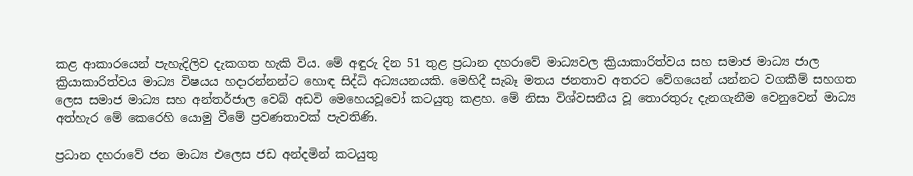කළ ආකාරයෙන් පැහැදිලිව දැකගත හැකි විය. මේ අඳුරු දින 51 තුළ ප්‍රධාන දහරාවේ මාධ්‍යවල ක්‍රියාකාරිත්වය සහ සමාජ මාධ්‍ය ජාල ක්‍රියාකාරිත්වය මාධ්‍ය විෂයය හදාරන්නන්ට හොඳ සිද්ධි අධ්‍යයනයකි. මෙහිදී සැබෑ මතය ජනතාව අතරට වේගයෙන් යන්නට වගකීම් සහගත ලෙස සමාජ මාධ්‍ය සහ අන්තර්ජාල වෙබ් අඩවි මෙහෙයවූවෝ කටයුතු කළහ. මේ නිසා විශ්වසනීය වූ තොරතුරු දැනගැනීම වෙනුවෙන් මාධ්‍ය අත්හැර මේ කෙරෙහි යොමු වීමේ ප්‍රවණතාවක් පැවතිණි.

ප්‍රධාන දහරාවේ ජන මාධ්‍ය එලෙස ජඩ අන්දමින් කටයුතු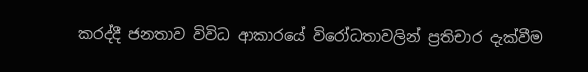කරද්දී ජනතාව විවිධ ආකාරයේ විරෝධතාවලින් ප්‍රතිචාර දැක්වීම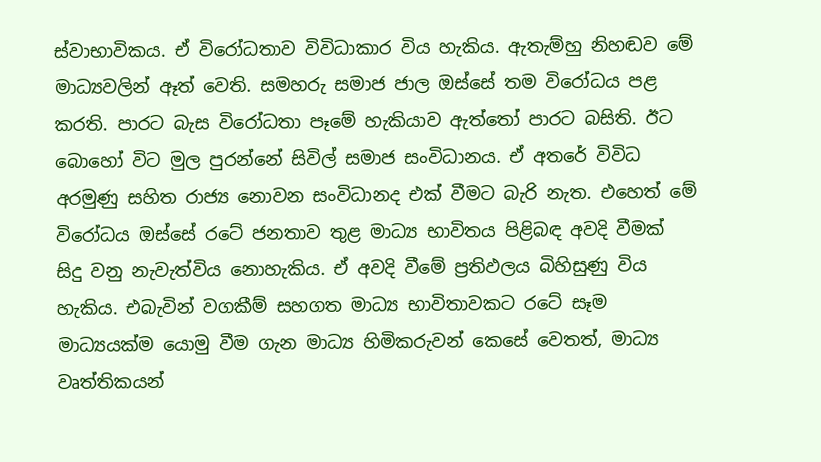ස්වාභාවිකය. ඒ විරෝධතාව විවිධාකාර විය හැකිය. ඇතැම්හු නිහඬව මේ මාධ්‍යවලින් ඈත් වෙති. සමහරු සමාජ ජාල ඔස්සේ තම විරෝධය පළ කරති. පාරට බැස විරෝධතා පෑමේ හැකියාව ඇත්තෝ පාරට බසිති. ඊට බොහෝ විට මුල පුරන්නේ සිවිල් සමාජ සංවිධානය. ඒ අතරේ විවිධ අරමුණු සහිත රාජ්‍ය නොවන සංවිධානද එක් වීමට බැරි නැත. එහෙත් මේ විරෝධය ඔස්සේ රටේ ජනතාව තුළ මාධ්‍ය භාවිතය පිළිබඳ අවදි වීමක් සිදු වනු නැවැත්විය නොහැකිය. ඒ අවදි වීමේ ප්‍රතිඵලය බිහිසුණු විය හැකිය. එබැවින් වගකීම් සහගත මාධ්‍ය භාවිතාවකට රටේ සෑම මාධ්‍යයක්ම යොමු වීම ගැන මාධ්‍ය හිමිකරුවන් කෙසේ වෙතත්, මාධ්‍ය වෘත්තිකයන්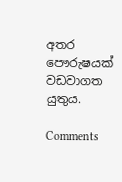අතර පෞරුෂයක් වඩවාගත යුතුය.

Comments